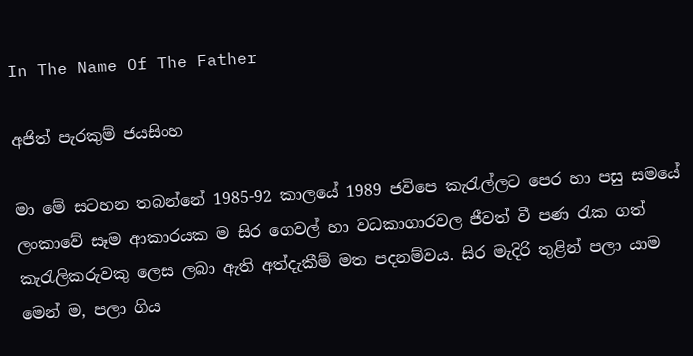In The Name Of The Father

අජිත් පැරකුම් ජයසිංහ

මා මේ සටහන තබන්නේ 1985-92 කාලයේ 1989 ජවිපෙ කැරැල්ලට පෙර හා පසු සමයේ ලංකාවේ සෑම ආකාරයක ම සිර ගෙවල් හා වධකාගාරවල ජීවත් වී පණ රැක ගත් කැරැලිකරුවකු ලෙස ලබා ඇති අත්දැකීම් මත පදනම්වය. සිර මැදිරි තුළින් පලා යාම මෙන් ම, පලා ගිය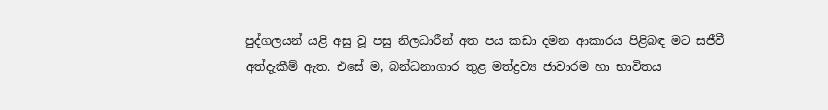පුද්ගලයන් යළි අසු වූ පසු නිලධාරීන් අත පය කඩා දමන ආකාරය පිළිබඳ මට සජීවී අත්දැකීම් ඇත. එසේ ම, බන්ධනාගාර තුළ මත්ද්‍රව්‍ය ජාවාරම හා භාවිතය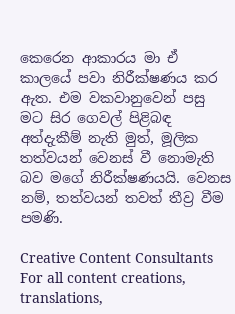කෙරෙන ආකාරය මා ඒ කාලයේ පවා නිරීක්ෂණය කර ඇත. එම වකවානුවෙන් පසු මට සිර ගෙවල් පිළිබඳ අත්දැකීම් නැති මුත්, මූලික තත්වයන් වෙනස් වී නොමැති බව මගේ නිරීක්ෂණයයි. වෙනස නම්, තත්වයන් තවත් තීව්‍ර වීම පමණි.

Creative Content Consultants
For all content creations, translations,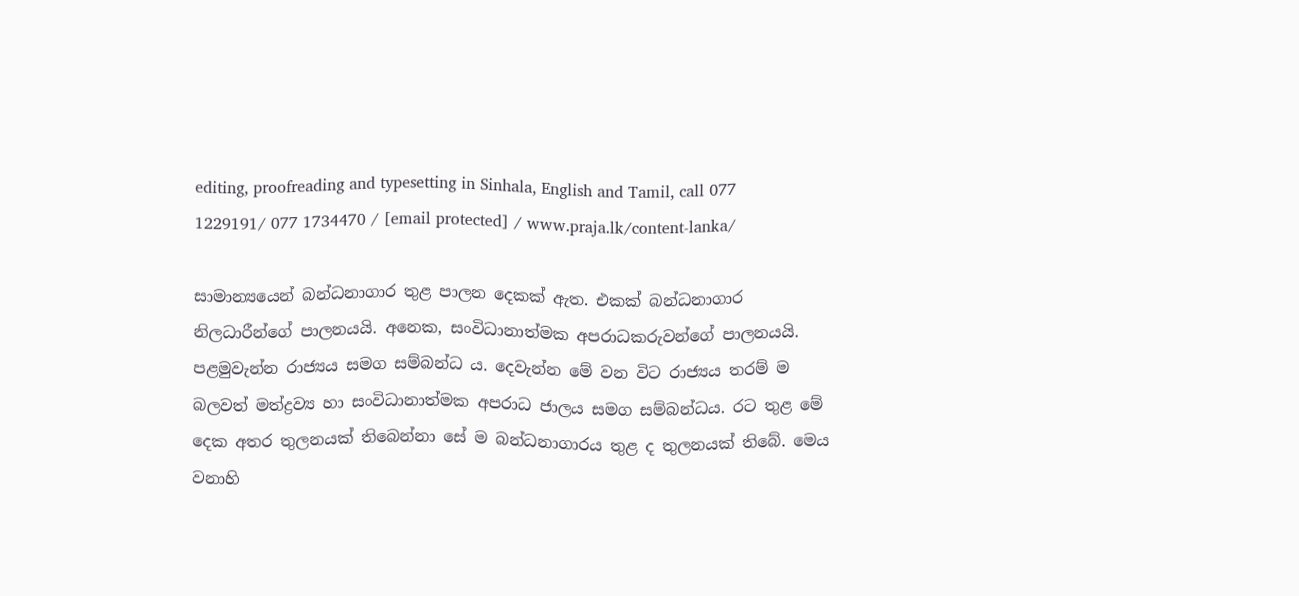editing, proofreading and typesetting in Sinhala, English and Tamil, call 077 1229191/ 077 1734470 / [email protected] / www.praja.lk/content-lanka/

සාමාන්‍යයෙන් බන්ධනාගාර තුළ පාලන දෙකක් ඇත. එකක් බන්ධනාගාර නිලධාරීන්ගේ පාලනයයි. අනෙක, සංවිධානාත්මක අපරාධකරුවන්ගේ පාලනයයි. පළමුවැන්න රාජ්‍යය සමග සම්බන්ධ ය. දෙවැන්න මේ වන විට රාජ්‍යය තරම් ම බලවත් මත්ද්‍රව්‍ය හා සංවිධානාත්මක අපරාධ ජාලය සමග සම්බන්ධය. රට තුළ මේ දෙක අතර තුලනයක් තිබෙන්නා සේ ම බන්ධනාගාරය තුළ ද තුලනයක් තිබේ. මෙය වනාහි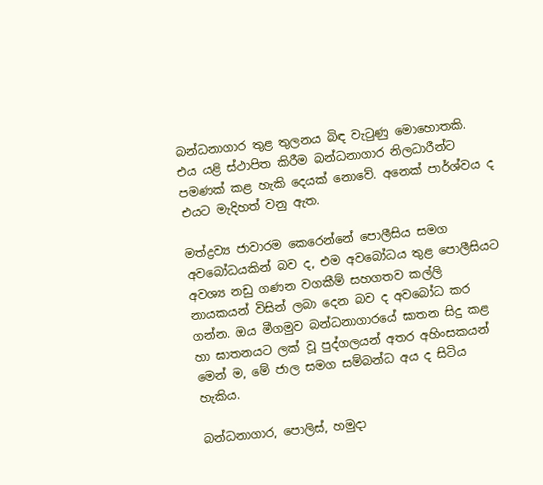බන්ධනාගාර තුළ තුලනය බිඳ වැටුණු මොහොතකි. එය යළි ස්ථාපිත කිරීම බන්ධනාගාර නිලධාරීන්ට පමණක් කළ හැකි දෙයක් නොවේ. අනෙක් පාර්ශ්වය ද එයට මැදිහත් වනු ඇත.

මත්ද්‍රව්‍ය ජාවාරම කෙරෙන්නේ පොලීසිය සමග අවබෝධයකින් බව ද, එම අවබෝධය තුළ පොලීසියට අවශ්‍ය නඩු ගණන වගකීම් සහගතව කල්ලි නායකයන් විසින් ලබා දෙන බව ද අවබෝධ කර ගන්න. ඔය මීගමුව බන්ධනාගාරයේ ඝාතන සිදු කළ හා ඝාතනයට ලක් වූ පුද්ගලයන් අතර අහිංසකයන් මෙන් ම, මේ ජාල සමග සම්බන්ධ අය ද සිටිය හැකිය.

බන්ධනාගාර, පොලිස්, හමුදා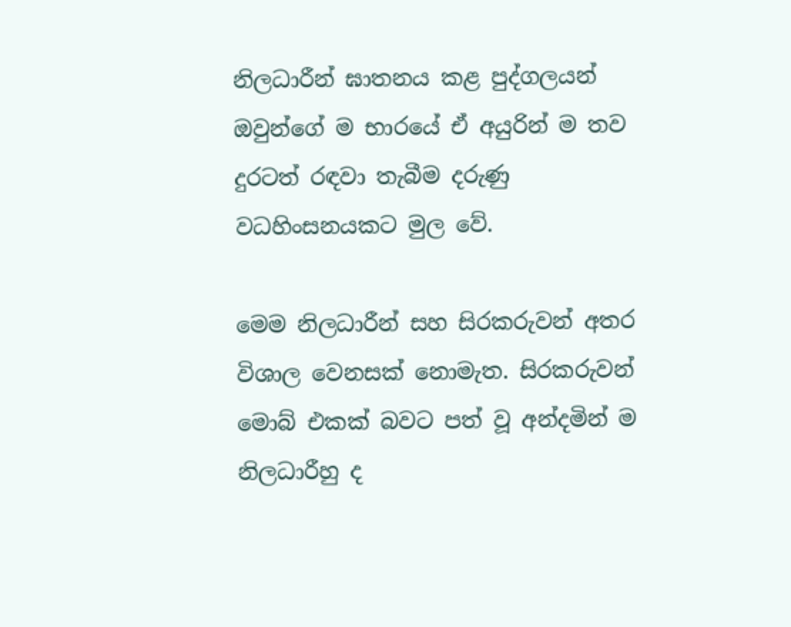නිලධාරීන් ඝාතනය කළ පුද්ගලයන් ඔවුන්ගේ ම භාරයේ ඒ අයුරින් ම තව දුරටත් රඳවා තැබීම දරුණු වධහිංසනයකට මුල වේ.

මෙම නිලධාරීන් සහ සිරකරුවන් අතර විශාල වෙනසක් නොමැත. සිරකරුවන් මොබ් එකක් බවට පත් වූ අන්දමින් ම නිලධාරීහු ද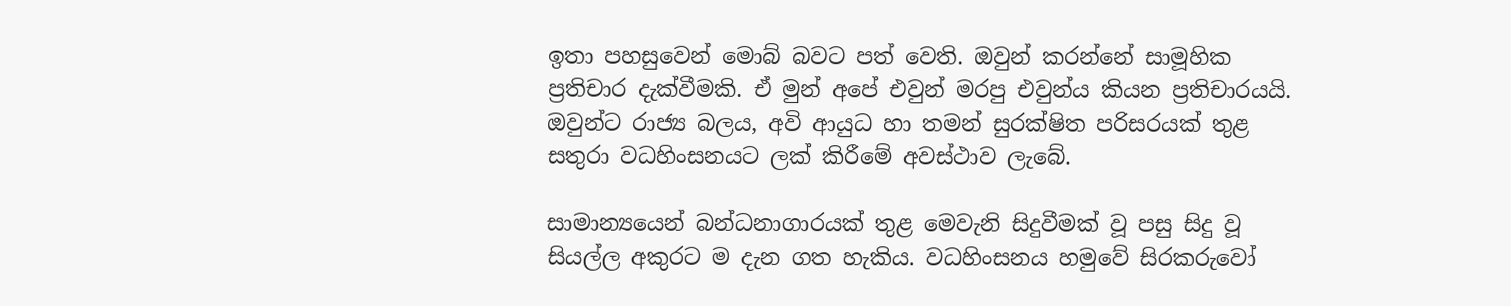ඉතා පහසුවෙන් මොබ් බවට පත් වෙති. ඔවුන් කරන්නේ සාමූහික ප්‍රතිචාර දැක්වීමකි. ඒ මුන් අපේ එවුන් මරපු එවුන්ය කියන ප්‍රතිචාරයයි. ඔවුන්ට රාජ්‍ය බලය, අවි ආයුධ හා තමන් සුරක්ෂිත පරිසරයක් තුළ සතුරා වධහිංසනයට ලක් කිරීමේ අවස්ථාව ලැබේ.

සාමාන්‍යයෙන් බන්ධනාගාරයක් තුළ මෙවැනි සිදුවීමක් වූ පසු සිදු වූ සියල්ල අකුරට ම දැන ගත හැකිය. වධහිංසනය හමුවේ සිරකරුවෝ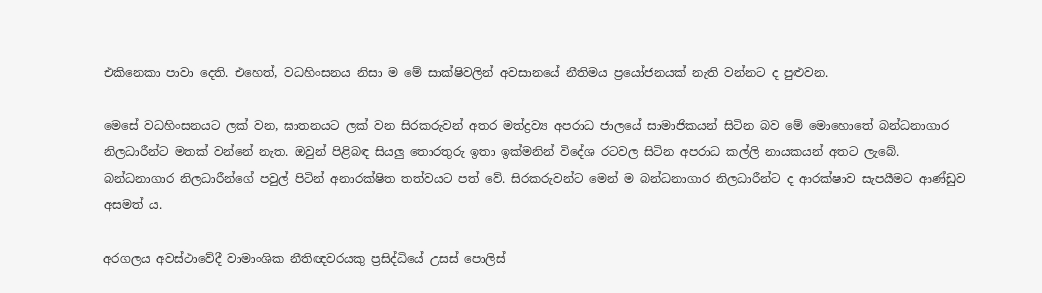එකිනෙකා පාවා දෙති. එහෙත්, වධහිංසනය නිසා ම මේ සාක්ෂිවලින් අවසානයේ නීතිමය ප්‍රයෝජනයක් නැති වන්නට ද පුළුවන.

මෙසේ වධහිංසනයට ලක් වන, ඝාතනයට ලක් වන සිරකරුවන් අතර මත්ද්‍රව්‍ය අපරාධ ජාලයේ සාමාජිකයන් සිටින බව මේ මොහොතේ බන්ධනාගාර නිලධාරීන්ට මතක් වන්නේ නැත. ඔවුන් පිළිබඳ සියලු තොරතුරු ඉතා ඉක්මනින් විදේශ රටවල සිටින අපරාධ කල්ලි නායකයන් අතට ලැබේ. බන්ධනාගාර නිලධාරීන්ගේ පවුල් පිටින් අනාරක්ෂිත තත්වයට පත් වේ. සිරකරුවන්ට මෙන් ම බන්ධනාගාර නිලධාරීන්ට ද ආරක්ෂාව සැපයීමට ආණ්ඩුව අසමත් ය.

අරගලය අවස්ථාවේදී වාමාංශික නීතිඥවරයකු ප්‍රසිද්ධියේ උසස් පොලිස්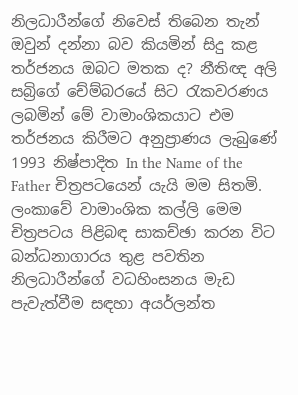නිලධාරීන්ගේ නිවෙස් තිබෙන තැන් ඔවුන් දන්නා බව කියමින් සිදු කළ තර්ජනය ඔබට මතක ද? නීතිඥ අලි සබ්‍රිගේ චේම්බරයේ සිට රැකවරණය ලබමින් මේ වාමාංශිකයාට එම තර්ජනය කිරීමට අනුප්‍රාණය ලැබුණේ 1993 නිෂ්පාදිත In the Name of the Father චිත්‍රපටයෙන් යැයි මම සිතමි. ලංකාවේ වාමාංශික කල්ලි මෙම චිත්‍රපටය පිළිබඳ සාකච්ඡා කරන විට බන්ධනාගාරය තුළ පවතින නිලධාරීන්ගේ වධහිංසනය මැඩ පැවැත්වීම සඳහා අයර්ලන්ත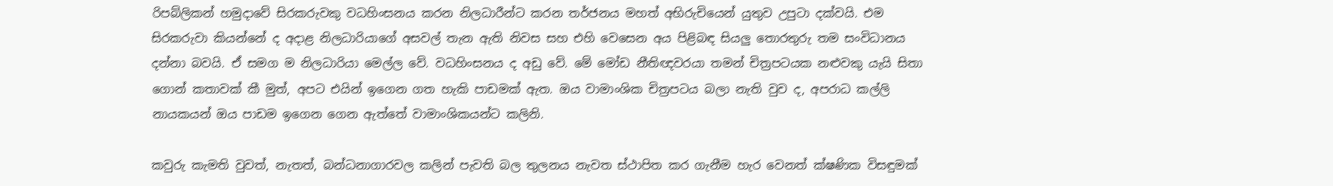රිපබ්ලිකන් හමුදාවේ සිරකරුවකු වධහිංසනය කරන නිලධාරීන්ට කරන තර්ජනය මහත් අභිරුචියෙන් යුතුව උපුටා දක්වයි. එම සිරකරුවා කියන්නේ ද අදාළ නිලධාරියාගේ අසවල් තැන ඇති නිවස සහ එහි වෙසෙන අය පිළිබඳ සියලු තොරතුරු තම සංවිධානය දන්නා බවයි. ඒ සමග ම නිලධාරියා මෙල්ල වේ. වධහිංසනය ද අඩු වේ. මේ මෝඩ නීතිඥවරයා තමන් චිත්‍රපටයක නළුවකු යැයි සිතා ගොන් කතාවක් කී මුත්, අපට එයින් ඉගෙන ගත හැකි පාඩමක් ඇත. ඔය වාමාංශික චිත්‍රපටය බලා නැති වුව ද, අපරාධ කල්ලි නායකයන් ඔය පාඩම ඉගෙන ගෙන ඇත්තේ වාමාංශිකයන්ට කලිනි.

කවුරු කැමති වුවත්, නැතත්, බන්ධනාගාරවල කලින් පැවති බල තුලනය නැවත ස්ථාපිත කර ගැනීම හැර වෙනත් ක්ෂණික විසඳුමක්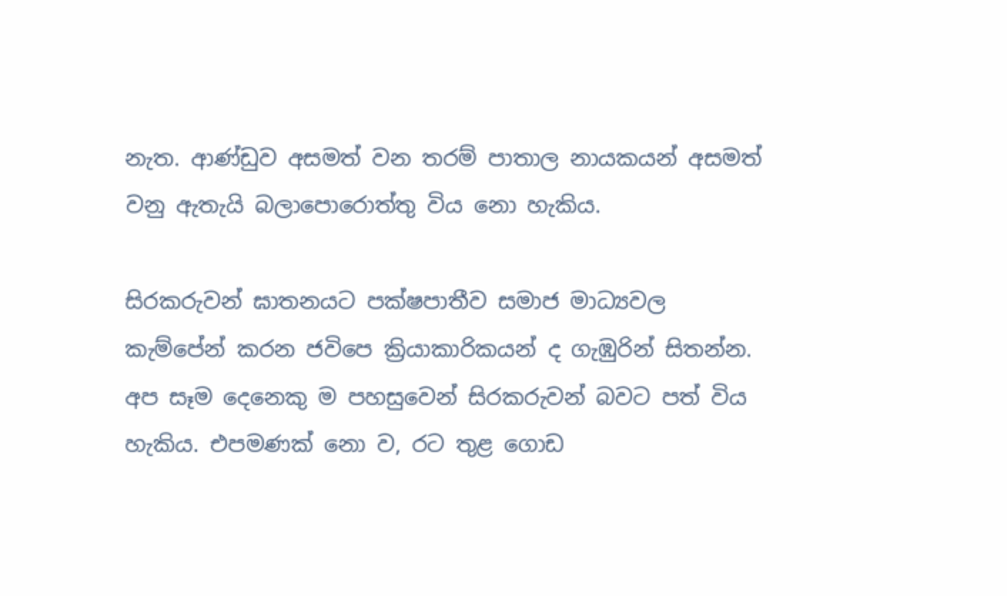නැත. ආණ්ඩුව අසමත් වන තරම් පාතාල නායකයන් අසමත් වනු ඇතැයි බලාපොරොත්තු විය නො හැකිය.

සිරකරුවන් ඝාතනයට පක්ෂපාතීව සමාජ මාධ්‍යවල කැම්පේන් කරන ජවිපෙ ක්‍රියාකාරිකයන් ද ගැඹුරින් සිතන්න. අප සෑම දෙනෙකු ම පහසුවෙන් සිරකරුවන් බවට පත් විය හැකිය. එපමණක් නො ව, රට තුළ ගොඩ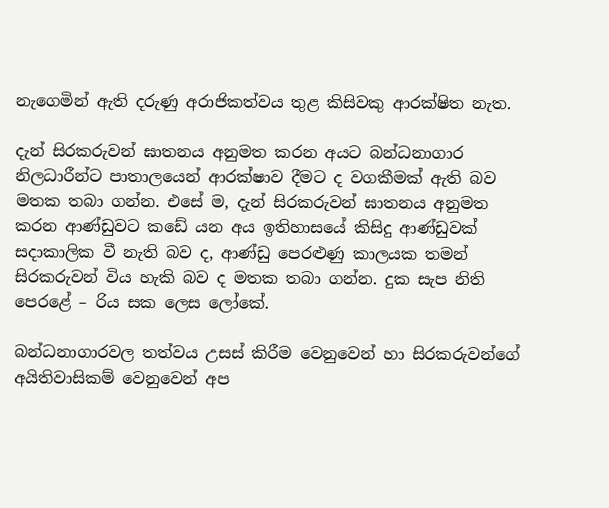නැගෙමින් ඇති දරුණු අරාජිකත්වය තුළ කිසිවකු ආරක්ෂිත නැත.

දැන් සිරකරුවන් ඝාතනය අනුමත කරන අයට බන්ධනාගාර නිලධාරීන්ට පාතාලයෙන් ආරක්ෂාව දීමට ද වගකීමක් ඇති බව මතක තබා ගන්න. එසේ ම, දැන් සිරකරුවන් ඝාතනය අනුමත කරන ආණ්ඩුවට කඩේ යන අය ඉතිහාසයේ කිසිදු ආණ්ඩුවක් සදාකාලික වී නැති බව ද, ආණ්ඩු පෙරළුණු කාලයක තමන් සිරකරුවන් විය හැකි බව ද මතක තබා ගන්න. දුක සැප නිති පෙරළේ – රිය සක ලෙස ලෝකේ.

බන්ධනාගාරවල තත්වය උසස් කිරීම වෙනුවෙන් හා සිරකරුවන්ගේ අයිතිවාසිකම් වෙනුවෙන් අප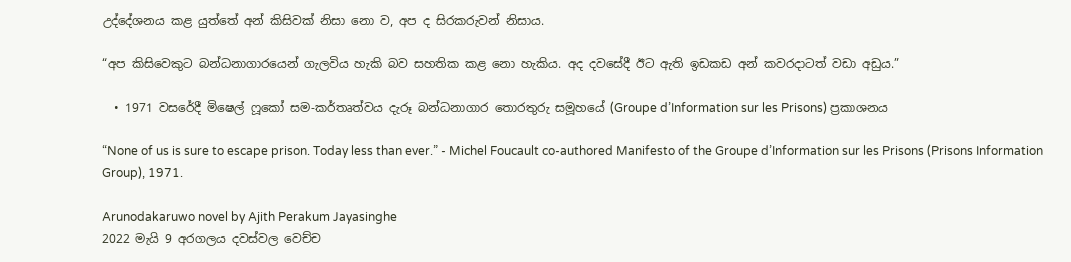උද්දේශනය කළ යුත්තේ අන් කිසිවක් නිසා නො ව, අප ද සිරකරුවන් නිසාය.

“අප කිසිවෙකුට බන්ධනාගාරයෙන් ගැලවිය හැකි බව සහතික කළ නො හැකිය. අද දවසේදී ඊට ඇති ඉඩකඩ අන් කවරදාටත් වඩා අඩුය.”

  • 1971 වසරේදී මිෂෙල් ෆූකෝ සම-කර්තෘත්වය දැරූ බන්ධනාගාර තොරතුරු සමූහයේ (Groupe d’Information sur les Prisons) ප්‍රකාශනය

“None of us is sure to escape prison. Today less than ever.” - Michel Foucault co-authored Manifesto of the Groupe d’Information sur les Prisons (Prisons Information Group), 1971.

Arunodakaruwo novel by Ajith Perakum Jayasinghe
2022 මැයි 9 අරගලය දවස්වල වෙච්ච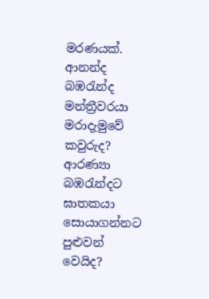මරණයක්. ආනන්ද බඹරැන්ද මන්ත්‍රීවරයා මරාදැමුවේ කවුරුද? ආරණ්‍යා බඹරැන්දට ඝාතකයා සොයාගන්නට පුළුවන් වෙයිද?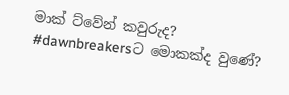මාක් ට්වේන් කවුරුද? #dawnbreakersට මොකක්ද වුණේ?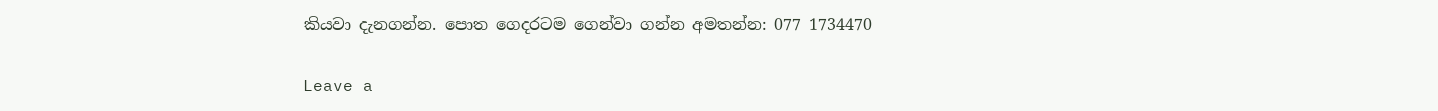කියවා දැනගන්න. පොත ගෙදරටම ගෙන්වා ගන්න අමතන්න: 077 1734470

Leave a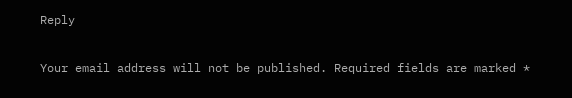Reply

Your email address will not be published. Required fields are marked *